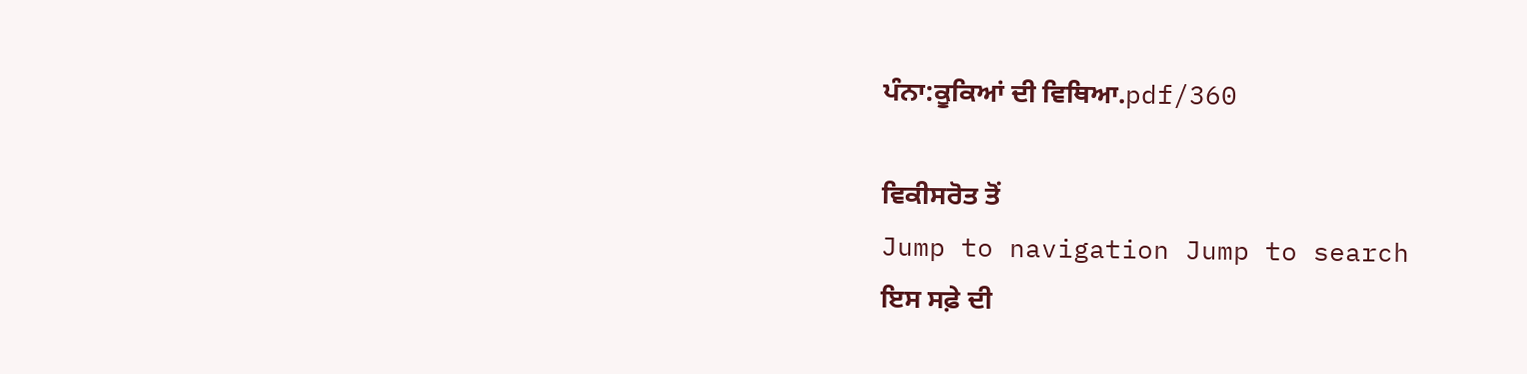ਪੰਨਾ:ਕੂਕਿਆਂ ਦੀ ਵਿਥਿਆ.pdf/360

ਵਿਕੀਸਰੋਤ ਤੋਂ
Jump to navigation Jump to search
ਇਸ ਸਫ਼ੇ ਦੀ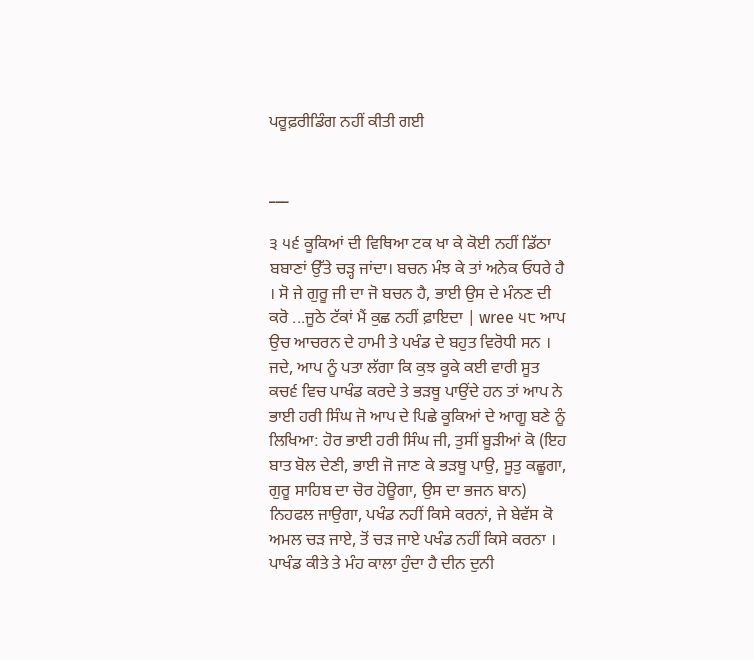ਪਰੂਫ਼ਰੀਡਿੰਗ ਨਹੀਂ ਕੀਤੀ ਗਈ


___

੩ ੫੬ ਕੂਕਿਆਂ ਦੀ ਵਿਥਿਆ ਟਕ ਖਾ ਕੇ ਕੋਈ ਨਹੀਂ ਡਿੱਠਾ ਬਬਾਣਾਂ ਉੱਤੇ ਚੜ੍ਹ ਜਾਂਦਾ। ਬਚਨ ਮੰਝ ਕੇ ਤਾਂ ਅਨੇਕ ਓਧਰੇ ਹੈ । ਸੋ ਜੇ ਗੁਰੂ ਜੀ ਦਾ ਜੋ ਬਚਨ ਹੈ, ਭਾਈ ਉਸ ਦੇ ਮੰਨਣ ਦੀ ਕਰੋ ...ਜੂਠੇ ਟੱਕਾਂ ਮੈਂ ਕੁਛ ਨਹੀਂ ਫ਼ਾਇਦਾ | wree ੫੮ ਆਪ ਉਚ ਆਚਰਨ ਦੇ ਹਾਮੀ ਤੇ ਪਖੰਡ ਦੇ ਬਹੁਤ ਵਿਰੋਧੀ ਸਨ । ਜਦੇ, ਆਪ ਨੂੰ ਪਤਾ ਲੱਗਾ ਕਿ ਕੁਝ ਕੂਕੇ ਕਈ ਵਾਰੀ ਸੂਤ ਕਚ੬ ਵਿਚ ਪਾਖੰਡ ਕਰਦੇ ਤੇ ਭੜਥੂ ਪਾਉਂਦੇ ਹਨ ਤਾਂ ਆਪ ਨੇ ਭਾਈ ਹਰੀ ਸਿੰਘ ਜੋ ਆਪ ਦੇ ਪਿਛੇ ਕੂਕਿਆਂ ਦੇ ਆਗੂ ਬਣੇ ਨੂੰ ਲਿਖਿਆ: ਹੋਰ ਭਾਈ ਹਰੀ ਸਿੰਘ ਜੀ, ਤੁਸੀਂ ਬੂੜੀਆਂ ਕੋ (ਇਹ ਬਾਤ ਬੋਲ ਦੇਣੀ, ਭਾਈ ਜੋ ਜਾਣ ਕੇ ਭੜਥੂ ਪਾਉ, ਸੂਤੁ ਕਛੂਗਾ, ਗੁਰੂ ਸਾਹਿਬ ਦਾ ਚੋਰ ਹੋਊਗਾ, ਉਸ ਦਾ ਭਜਨ ਬਾਨ) ਨਿਹਫਲ ਜਾਉਗਾ, ਪਖੰਡ ਨਹੀਂ ਕਿਸੇ ਕਰਨਾਂ, ਜੇ ਬੇਵੱਸ ਕੋ ਅਮਲ ਚੜ ਜਾਏ, ਤੋਂ ਚੜ ਜਾਏ ਪਖੰਡ ਨਹੀਂ ਕਿਸੇ ਕਰਨਾ । ਪਾਖੰਡ ਕੀਤੇ ਤੇ ਮੰਹ ਕਾਲਾ ਹੁੰਦਾ ਹੈ ਦੀਨ ਦੁਨੀ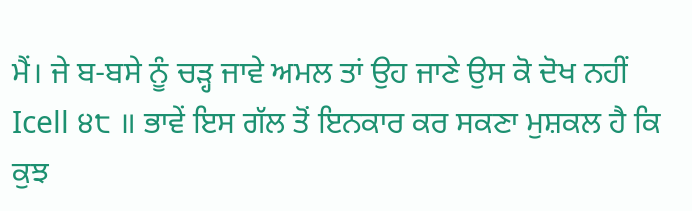ਮੈਂ। ਜੇ ਬ-ਬਸੇ ਨੂੰ ਚੜ੍ਹ ਜਾਵੇ ਅਮਲ ਤਾਂ ਉਹ ਜਾਣੇ ਉਸ ਕੋ ਦੋਖ ਨਹੀਂ Icell ੪੮ ॥ ਭਾਵੇਂ ਇਸ ਗੱਲ ਤੋਂ ਇਨਕਾਰ ਕਰ ਸਕਣਾ ਮੁਸ਼ਕਲ ਹੈ ਕਿ ਕੁਝ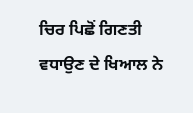ਚਿਰ ਪਿਛੋਂ ਗਿਣਤੀ ਵਧਾਉਣ ਦੇ ਖਿਆਲ ਨੇ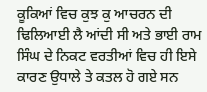ਕੂਕਿਆਂ ਵਿਚ ਕੁਝ ਕੁ ਆਚਰਨ ਦੀ ਢਿਲਿਆਈ ਲੈ ਆਂਦੀ ਸੀ ਅਤੇ ਭਾਈ ਰਾਮ ਸਿੰਘ ਦੇ ਨਿਕਟ ਵਰਤੀਆਂ ਵਿਚ ਹੀ ਇਸੇ ਕਾਰਣ ਉਧਾਲੇ ਤੇ ਕਤਲ ਹੋ ਗਏ ਸਨ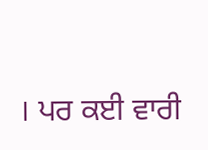। ਪਰ ਕਈ ਵਾਰੀ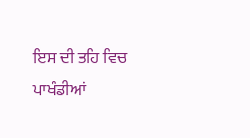ਇਸ ਦੀ ਤਹਿ ਵਿਚ ਪਾਖੰਡੀਆਂ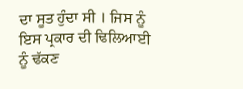ਦਾ ਸੂਤ ਹੁੰਦਾ ਸੀ । ਜਿਸ ਨੂੰ ਇਸ ਪ੍ਰਕਾਰ ਦੀ ਢਿਲਿਆਈ ਨੂੰ ਢੱਕਣ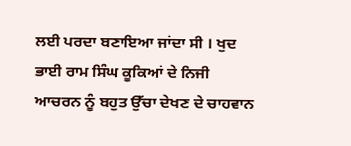ਲਈ ਪਰਦਾ ਬਣਾਇਆ ਜਾਂਦਾ ਸੀ । ਖੁਦ ਭਾਈ ਰਾਮ ਸਿੰਘ ਕੂਕਿਆਂ ਦੇ ਨਿਜੀ ਆਚਰਨ ਨੂੰ ਬਹੁਤ ਉੱਚਾ ਦੇਖਣ ਦੇ ਚਾਹਵਾਨ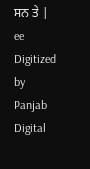ਸਨ ਤੇ | ee Digitized by Panjab Digital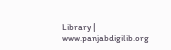Library | www.panjabdigilib.org